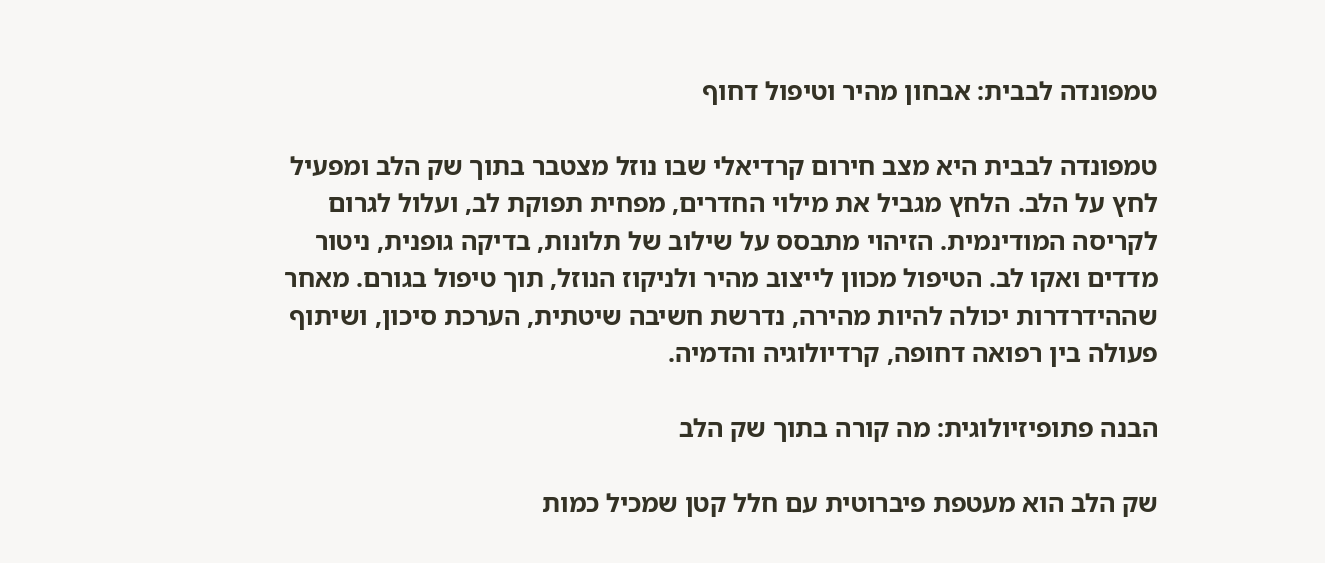טמפונדה לבבית: אבחון מהיר וטיפול דחוף

טמפונדה לבבית היא מצב חירום קרדיאלי שבו נוזל מצטבר בתוך שק הלב ומפעיל לחץ על הלב. הלחץ מגביל את מילוי החדרים, מפחית תפוקת לב, ועלול לגרום לקריסה המודינמית. הזיהוי מתבסס על שילוב של תלונות, בדיקה גופנית, ניטור מדדים ואקו לב. הטיפול מכוון לייצוב מהיר ולניקוז הנוזל, תוך טיפול בגורם. מאחר שההידרדרות יכולה להיות מהירה, נדרשת חשיבה שיטתית, הערכת סיכון, ושיתוף פעולה בין רפואה דחופה, קרדיולוגיה והדמיה.

הבנה פתופיזיולוגית: מה קורה בתוך שק הלב

שק הלב הוא מעטפת פיברוטית עם חלל קטן שמכיל כמות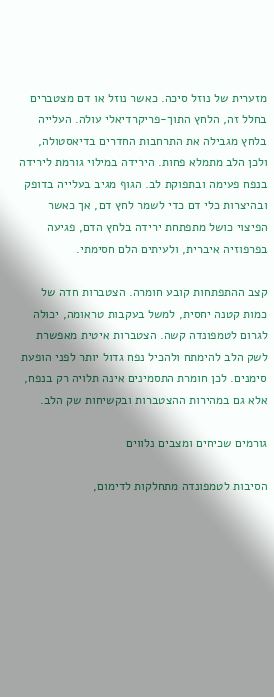מזערית של נוזל סיכה. כאשר נוזל או דם מצטברים בחלל זה, הלחץ התוך-פריקרדיאלי עולה. העלייה בלחץ מגבילה את התרחבות החדרים בדיאסטולה, ולכן הלב מתמלא פחות. הירידה במילוי גורמת לירידה בנפח פעימה ובתפוקת לב. הגוף מגיב בעלייה בדופק ובהיצרות כלי דם כדי לשמר לחץ דם, אך כאשר הפיצוי כושל מתפתחת ירידה בלחץ הדם, פגיעה בפרפוזיה איברית, ולעיתים הלם חסימתי.

קצב ההתפתחות קובע חומרה. הצטברות חדה של כמות קטנה יחסית, למשל בעקבות טראומה, יכולה לגרום לטמפונדה קשה. הצטברות איטית מאפשרת לשק הלב להימתח ולהכיל נפח גדול יותר לפני הופעת סימנים. לכן חומרת התסמינים אינה תלויה רק בנפח, אלא גם במהירות ההצטברות ובקשיחות שק הלב.

גורמים שכיחים ומצבים נלווים

הסיבות לטמפונדה מתחלקות לדימום,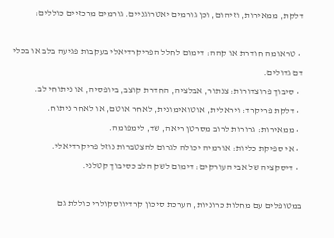דלקת, ממאירות, וזיהום, וכן גורמים יאטרוגניים. גורמים מרכזיים כוללים:

  • טראומה חודרת או קהה: דימום לחלל הפריקרדיאלי בעקבות פגיעה בלב או בכלי דם גדולים.
  • סיבוך פרוצדורות: צנתור, אבלציה, החדרת קוצב, ביופסיה, או ניתוחי לב.
  • דלקת פריקרד: ויראלית, אוטואימונית, לאחר אוטם, או לאחר ניתוח.
  • ממאירות: גרורות לרוב מסרטן ריאה, שד, לימפומה.
  • אי ספיקת כליות: אורמיה יכולה לגרום להצטברות נוזל פריקרדיאלי.
  • דיסקציה של אבי העורקים: דימום לשק הלב כסיבוך קטלני.

במטופלים עם מחלות כרוניות, הערכת סיכון קרדיווסקולרי כוללת גם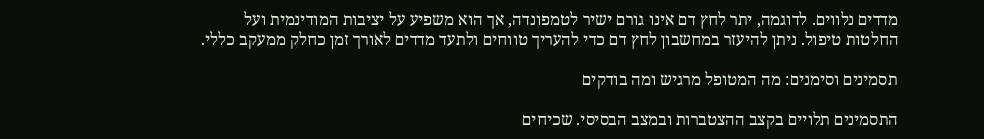מדדים נלווים. לדוגמה, יתר לחץ דם אינו גורם ישיר לטמפונדה, אך הוא משפיע על יציבות המודינמית ועל החלטות טיפול. ניתן להיעזר במחשבון לחץ דם כדי להעריך טווחים ולתעד מדדים לאורך זמן כחלק ממעקב כללי.

תסמינים וסימנים: מה המטופל מרגיש ומה בודקים

התסמינים תלויים בקצב ההצטברות ובמצב הבסיסי. שכיחים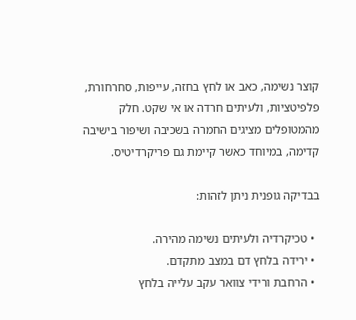קוצר נשימה, כאב או לחץ בחזה, עייפות, סחרחורת, פלפיטציות, ולעיתים חרדה או אי שקט. חלק מהמטופלים מציגים החמרה בשכיבה ושיפור בישיבה קדימה, במיוחד כאשר קיימת גם פריקרדיטיס.

בבדיקה גופנית ניתן לזהות:

  • טכיקרדיה ולעיתים נשימה מהירה.
  • ירידה בלחץ דם במצב מתקדם.
  • הרחבת ורידי צוואר עקב עלייה בלחץ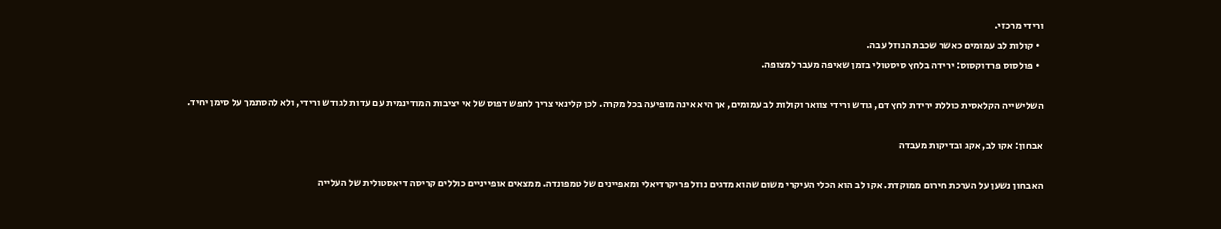ורידי מרכזי.
  • קולות לב עמומים כאשר שכבת הנוזל עבה.
  • פולסוס פרדוקסוס: ירידה בלחץ סיסטולי בזמן שאיפה מעבר למצופה.

השלישייה הקלאסית כוללת ירידת לחץ דם, גודש ורידי צוואר וקולות לב עמומים, אך היא אינה מופיעה בכל מקרה. לכן קלינאי צריך לחפש דפוס של אי יציבות המודינמית עם עדות לגודש ורידי, ולא להסתמך על סימן יחיד.

אבחון: אקו לב, אקג ובדיקות מעבדה

האבחון נשען על הערכת חירום ממוקדת. אקו לב הוא הכלי העיקרי משום שהוא מדגים נוזל פריקרדיאלי ומאפיינים של טמפונדה. ממצאים אופייניים כוללים קריסה דיאסטולית של העלייה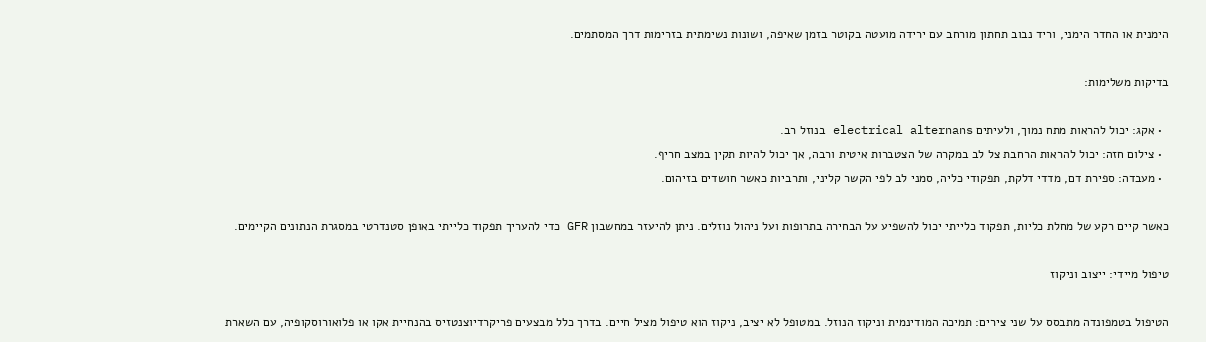הימנית או החדר הימני, וריד נבוב תחתון מורחב עם ירידה מועטה בקוטר בזמן שאיפה, ושונות נשימתית בזרימות דרך המסתמים.

בדיקות משלימות:

  • אקג: יכול להראות מתח נמוך, ולעיתים electrical alternans בנוזל רב.
  • צילום חזה: יכול להראות הרחבת צל לב במקרה של הצטברות איטית ורבה, אך יכול להיות תקין במצב חריף.
  • מעבדה: ספירת דם, מדדי דלקת, תפקודי כליה, סמני לב לפי הקשר קליני, ותרביות כאשר חושדים בזיהום.

כאשר קיים רקע של מחלת כליות, תפקוד כלייתי יכול להשפיע על הבחירה בתרופות ועל ניהול נוזלים. ניתן להיעזר במחשבון GFR כדי להעריך תפקוד כלייתי באופן סטנדרטי במסגרת הנתונים הקיימים.

טיפול מיידי: ייצוב וניקוז

הטיפול בטמפונדה מתבסס על שני צירים: תמיכה המודינמית וניקוז הנוזל. במטופל לא יציב, ניקוז הוא טיפול מציל חיים. בדרך כלל מבצעים פריקרדיוצנטזיס בהנחיית אקו או פלואורוסקופיה, עם השארת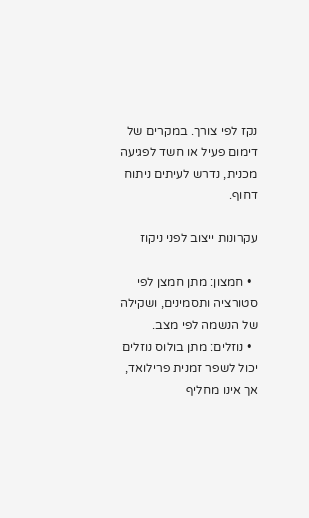נקז לפי צורך. במקרים של דימום פעיל או חשד לפגיעה מכנית, נדרש לעיתים ניתוח דחוף.

עקרונות ייצוב לפני ניקוז

  • חמצון: מתן חמצן לפי סטורציה ותסמינים, ושקילה של הנשמה לפי מצב.
  • נוזלים: מתן בולוס נוזלים יכול לשפר זמנית פרילואד, אך אינו מחליף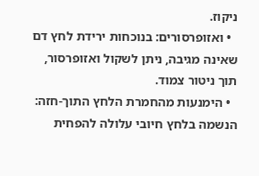ניקוז.
  • ואזופרסורים: בנוכחות ירידת לחץ דם שאינה מגיבה, ניתן לשקול ואזופרסור, תוך ניטור צמוד.
  • הימנעות מהחמרת הלחץ התוך-חזה: הנשמה בלחץ חיובי עלולה להפחית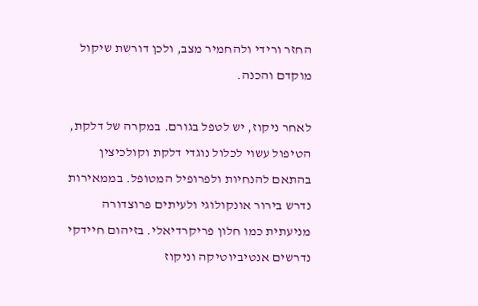החזר ורידי ולהחמיר מצב, ולכן דורשת שיקול מוקדם והכנה.

לאחר ניקוז, יש לטפל בגורם. במקרה של דלקת, הטיפול עשוי לכלול נוגדי דלקת וקולכיצין בהתאם להנחיות ולפרופיל המטופל. בממאירות נדרש בירור אונקולוגי ולעיתים פרוצדורה מניעתית כמו חלון פריקרדיאלי. בזיהום חיידקי נדרשים אנטיביוטיקה וניקוז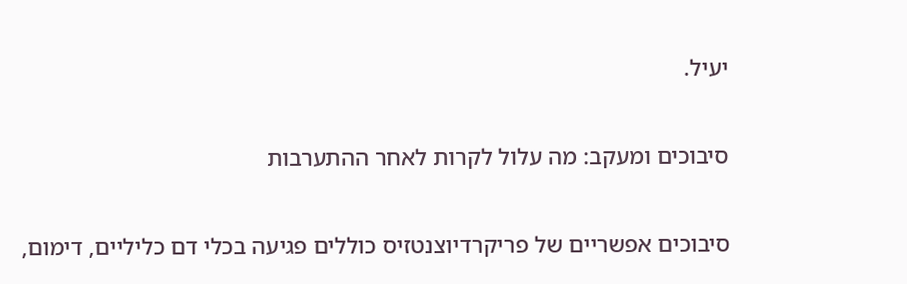יעיל.

סיבוכים ומעקב: מה עלול לקרות לאחר ההתערבות

סיבוכים אפשריים של פריקרדיוצנטזיס כוללים פגיעה בכלי דם כליליים, דימום,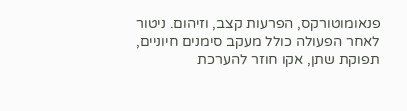פנאומוטורקס, הפרעות קצב, וזיהום. ניטור לאחר הפעולה כולל מעקב סימנים חיוניים, תפוקת שתן, אקו חוזר להערכת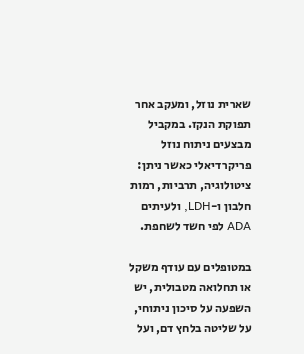שארית נוזל, ומעקב אחר תפוקת הנקז. במקביל מבצעים ניתוח נוזל פריקרדיאלי כאשר ניתן: ציטולוגיה, תרביות, רמות חלבון ו-LDH, ולעיתים ADA לפי חשד לשחפת.

במטופלים עם עודף משקל או תחלואה מטבולית, יש השפעה על סיכון ניתוחי, על שליטה בלחץ דם, ועל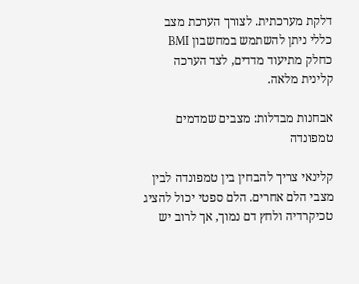דלקת מערכתית. לצורך הערכת מצב כללי ניתן להשתמש במחשבון BMI כחלק מתיעוד מדדים, לצד הערכה קלינית מלאה.

אבחנות מבדלות: מצבים שמדמים טמפונדה

קלינאי צריך להבחין בין טמפונדה לבין מצבי הלם אחרים. הלם ספטי יכול להציג טכיקרדיה ולחץ דם נמוך, אך לרוב יש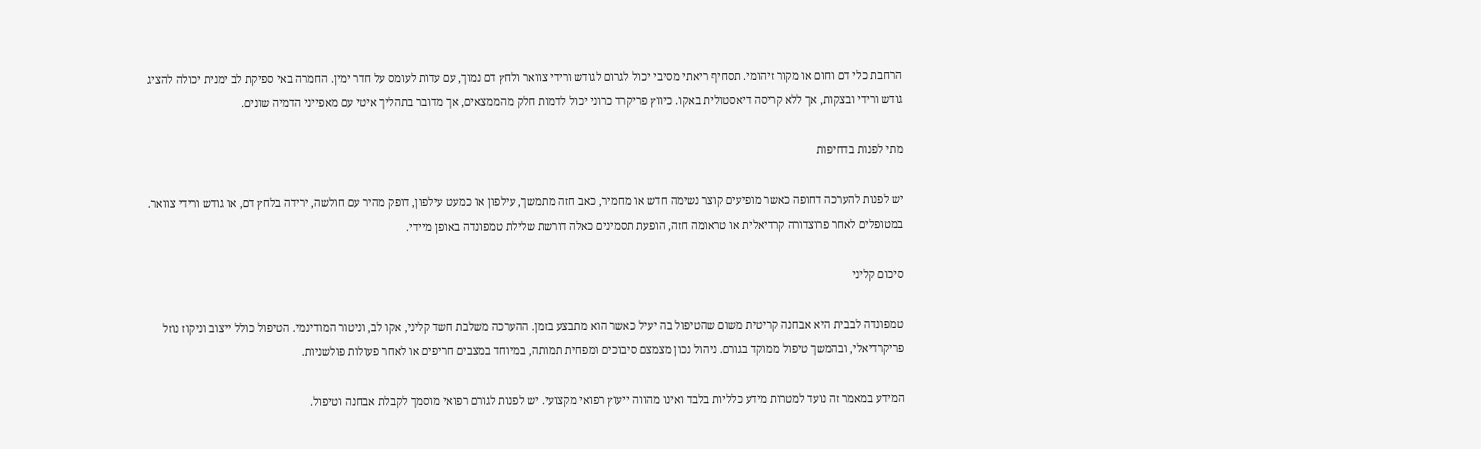הרחבת כלי דם וחום או מקור זיהומי. תסחיף ריאתי מסיבי יכול לגרום לגודש ורידי צוואר ולחץ דם נמוך, עם עדות לעומס על חדר ימין. החמרה באי ספיקת לב ימנית יכולה להציג גודש ורידי ובצקות, אך ללא קריסה דיאסטולית באקו. כיווץ פריקרד כרוני יכול לדמות חלק מהממצאים, אך מדובר בתהליך איטי עם מאפייני הדמיה שונים.

מתי לפנות בדחיפות

יש לפנות להערכה דחופה כאשר מופיעים קוצר נשימה חדש או מחמיר, כאב חזה מתמשך, עילפון או כמעט עילפון, דופק מהיר עם חולשה, ירידה בלחץ דם, או גודש ורידי צוואר. במטופלים לאחר פרוצדורה קרדיאלית או טראומה חזה, הופעת תסמינים כאלה דורשת שלילת טמפונדה באופן מיידי.

סיכום קליני

טמפונדה לבבית היא אבחנה קריטית משום שהטיפול בה יעיל כאשר הוא מתבצע בזמן. ההערכה משלבת חשד קליני, אקו לב, וניטור המודינמי. הטיפול כולל ייצוב וניקוז נוזל פריקרדיאלי, ובהמשך טיפול ממוקד בגורם. ניהול נכון מצמצם סיבוכים ומפחית תמותה, במיוחד במצבים חריפים או לאחר פעולות פולשניות.

המידע במאמר זה נועד למטרות מידע כלליות בלבד ואינו מהווה ייעוץ רפואי מקצועי. יש לפנות לגורם רפואי מוסמך לקבלת אבחנה וטיפול.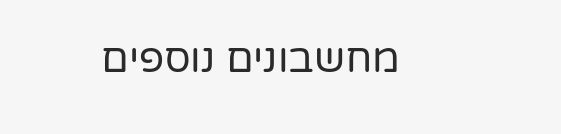מחשבונים נוספים